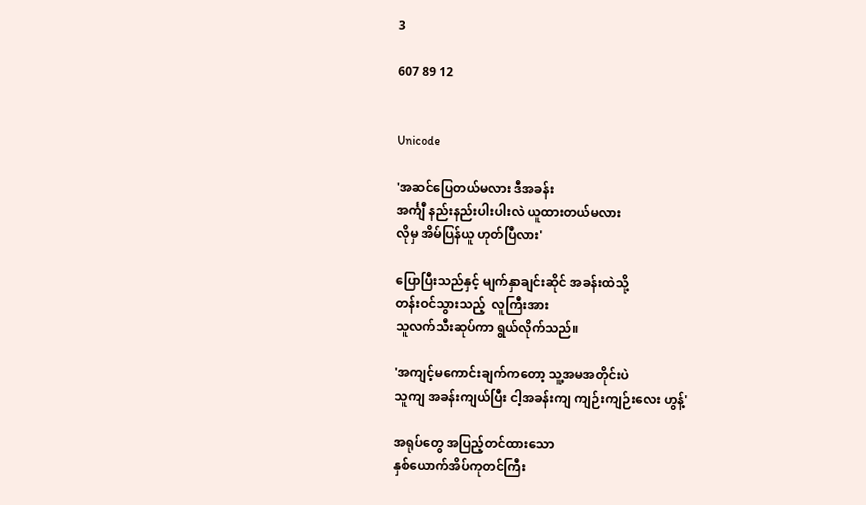3

607 89 12


Unicode

'အဆင်ပြေတယ်မလား ဒီအခန်း
အင်္ကျီ နည်းနည်းပါးပါးလဲ ယူထားတယ်မလား
လိုမှ အိမ်ပြန်ယူ ဟုတ်ပြီလား'

ပြောပြီးသည်နှင့် မျက်နှာချင်းဆိုင် အခန်းထဲသို့
တန်းဝင်သွားသည့်  လူကြီးအား
သူလက်သီးဆုပ်ကာ ရွယ်လိုက်သည်။

'အကျင့်မကောင်းချက်ကတော့ သူ့အမအတိုင်းပဲ
သူကျ အခန်းကျယ်ပြီး ငါ့အခန်းကျ ကျဉ်းကျဉ်းလေး ဟွန့်'

အရုပ်တွေ အပြည့်တင်ထားသော
နှစ်ယောက်အိပ်ကုတင်ကြီး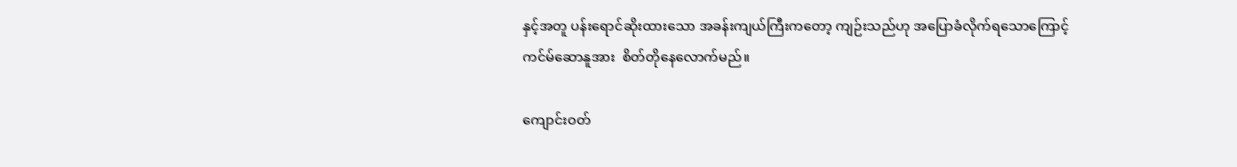နှင့်အတူ ပန်းရောင်ဆိုးထားသော အခန်းကျယ်ကြီးကတော့ ကျဉ်းသည်ဟု အပြောခံလိုက်ရသောကြောင့်
ကင်မ်ဆောနူအား  စိတ်တိုနေလောက်မည်။

ကျောင်းဝတ်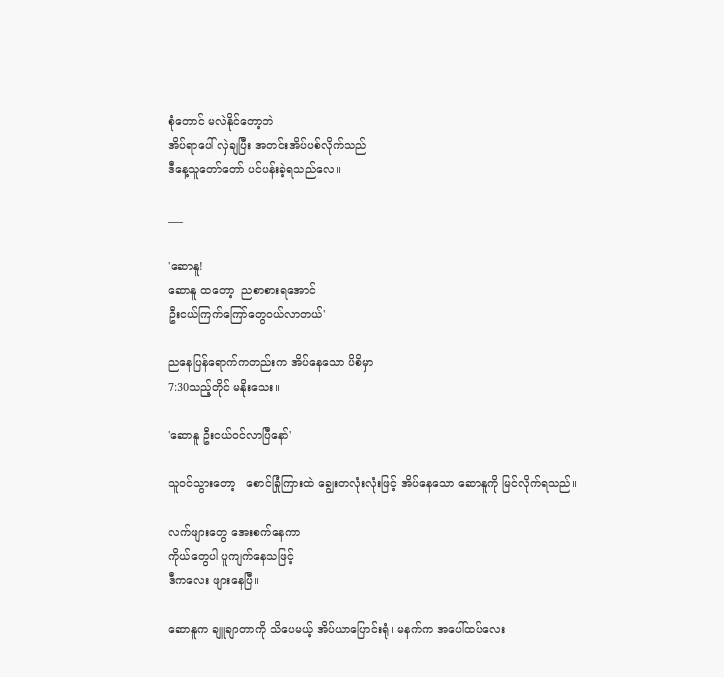စုံတောင် မလဲနိုင်တော့ဘဲ
အိပ်ရာပေါ် လှဲချပြီး အတင်းအိပ်ပစ်လိုက်သည်
ဒီနေ့သူတော်တော် ပင်ပန်းခဲ့ရသည်လေ။

___

'ဆောနူ!
ဆောနူ ထတော့  ညစာစားရအောင်
ဦးငယ်ကြက်ကြော်တွေဝယ်လာတယ်'

ညနေပြန်ရောက်ကတည်းက အိပ်နေသော ပိစိမှာ
7:30သည့်တိုင် မနိုးသေး။

'ဆောနူ ဦးငယ်ဝင်လာပြီနော်'

သူဝင်သွားတော့   စောင်ခြုံကြားထဲ ချွေးတလုံးလုံးဖြင့် အိပ်နေသော ဆောနူကို မြင်လိုက်ရသည်။

လက်ဖျားတွေ အေးစက်နေကာ
ကိုယ်တွေပါ ပူကျက်နေသဖြင့်
ဒီကလေး ဖျားနေပြီ။

ဆောနူက ချူချာတာကို သိပေမယ့် အိပ်ယာပြောင်းရုံ၊ မနက်က အပေါ်ထပ်လေး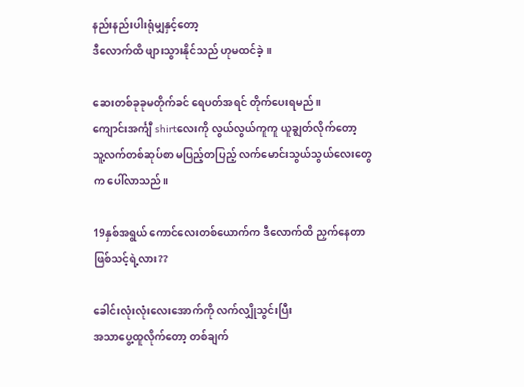နည်းနည်းပါးရုံမျှနှင့်တော့
ဒီလောက်ထိ ဖျားသွားနိုင်သည် ဟုမထင်ခဲ့။

ဆေးတစ်ခုခုမတိုက်ခင် ရေပတ်အရင် တိုက်ပေးရမည်။
ကျောင်းအင်္ကျီ shirtလေးကို လွယ်လွယ်ကူကူ ယူချွတ်လိုက်တော့
သူ့လက်တစ်ဆုပ်စာ မပြည့်တပြည့် လက်မောင်းသွယ်သွယ်လေးတွေက ပေါ်လာသည်။

19နှစ်အရွယ် ကောင်လေးတစ်ယောက်က ဒီလောက်ထိ ညှက်နေတာဖြစ်သင့်ရဲ့လား??

ခေါင်းလုံးလုံးလေးအောက်ကို လက်လျှိုသွင်းပြီး
အသာပွေ့ထူလိုက်တော့ တစ်ချက်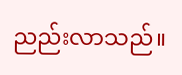ညည်းလာသည်။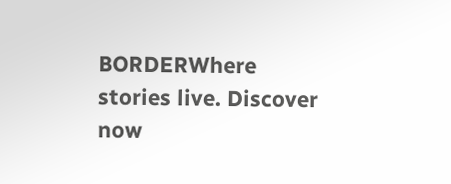BORDERWhere stories live. Discover now